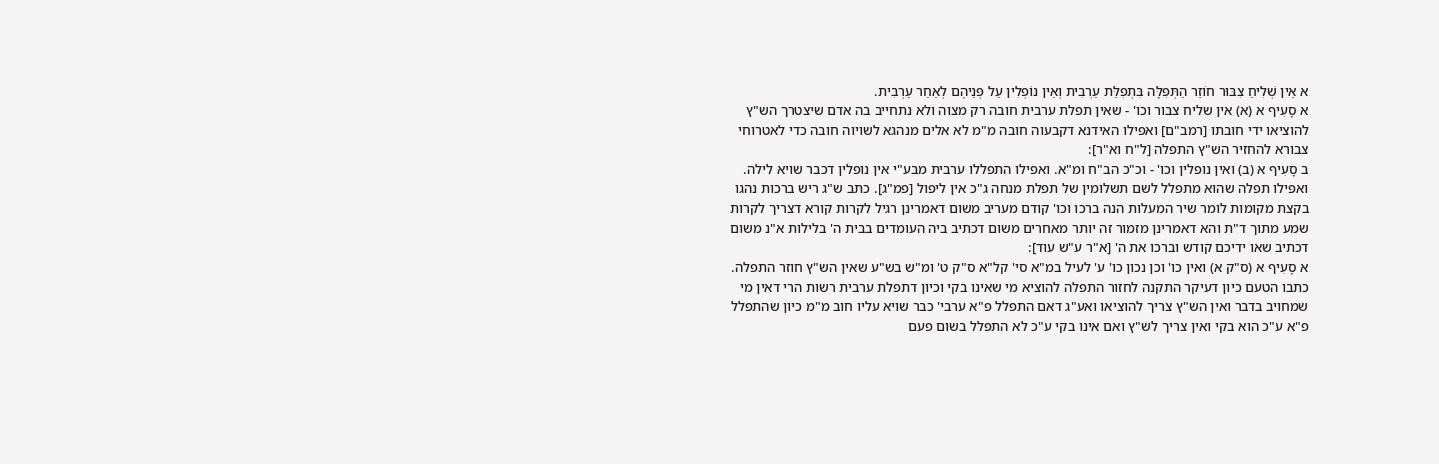א אֵין שְׁלִיחַ צִבּוּר חוֹזֵר הַתְּפִלָּה בִּתְפִלַּת עַרְבִית וְאֵין נוֹפְלִין עַל פְּנֵיהֶם לְאַחַר עַרְבִית.
א סָעִיף א (א) אין שליח צבור וכו' - שאין תפלת ערבית חובה רק מצוה ולא נתחייב בה אדם שיצטרך הש"ץ להוציאו ידי חובתו [רמב"ם] ואפילו האידנא דקבעוה חובה מ"מ לא אלים מנהגא לשויוה חובה כדי לאטרוחי צבורא להחזיר הש"ץ התפלה [ל"ח וא"ר]:
ב סָעִיף א (ב) ואין נופלין וכו' - וכ"כ הב"ח ומ"א. ואפילו התפללו ערבית מבע"י אין נופלין דכבר שויא לילה. ואפילו תפלה שהוא מתפלל לשם תשלומין של תפלת מנחה ג"כ אין ליפול [פמ"ג]. כתב ש"ג ריש ברכות נהגו בקצת מקומות לומר שיר המעלות הנה ברכו וכו' קודם מעריב משום דאמרינן רגיל לקרות קורא דצריך לקרות שמע מתוך ד"ת והא דאמרינן מזמור זה יותר מאחרים משום דכתיב ביה העומדים בבית ה' בלילות א"נ משום דכתיב שאו ידיכם קודש וברכו את ה' [א"ר ע"ש עוד]:
א סָעִיף א (ס"ק א) ואין כו' וכן נכון כו' ע' לעיל במ"א סי' קל"א ס"ק ט' ומ"ש בש"ע שאין הש"ץ חוזר התפלה. כתבו הטעם כיון דעיקר התקנה לחזור התפלה להוציא מי שאינו בקי וכיון דתפלת ערבית רשות הרי דאין מי שמחויב בדבר ואין הש"ץ צריך להוציאו ואע"ג דאם התפלל פ"א ערבי' כבר שויא עליו חוב מ"מ כיון שהתפלל פ"א ע"כ הוא בקי ואין צריך לש"ץ ואם אינו בקי ע"כ לא התפלל בשום פעם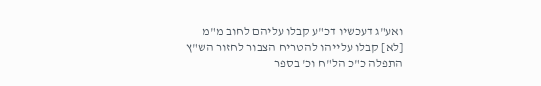ואע"ג דעכשיו דכ"ע קבלו עליהם לחוב מ"מ [לא] קבלו עלייהו להטריח הצבור לחזור הש"ץ התפלה כ"כ הל"ח וכ' בספר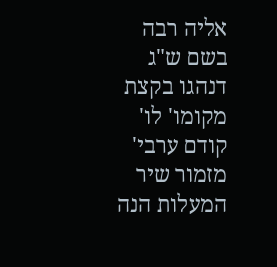אליה רבה בשם ש"ג דנהגו בקצת מקומו' לו' קודם ערבי' מזמור שיר המעלות הנה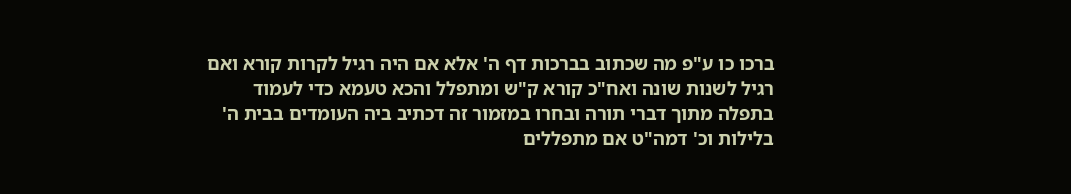ברכו כו ע"פ מה שכתוב בברכות דף ה' אלא אם היה רגיל לקרות קורא ואם רגיל לשנות שונה ואח"כ קורא ק"ש ומתפלל והכא טעמא כדי לעמוד בתפלה מתוך דברי תורה ובחרו במזמור זה דכתיב ביה העומדים בבית ה' בלילות וכ' דמה"ט אם מתפללים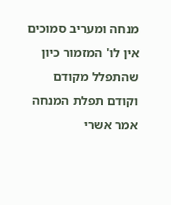מנחה ומעריב סמוכים אין לו' המזמור כיון שהתפלל מקודם וקודם תפלת המנחה אמר אשרי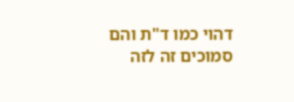דהוי כמו ד"ת והם סמוכים זה לזה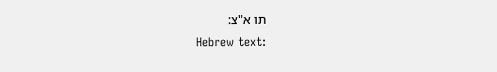תו א"צ:
Hebrew text: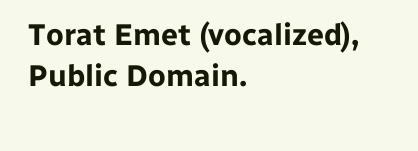Torat Emet (vocalized), Public Domain.